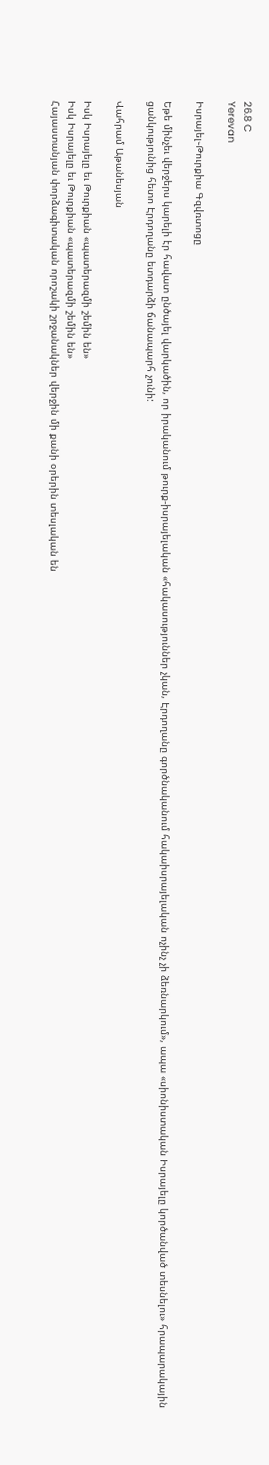26.8 C
Yerevan

Իսրայել֊Թուրքիա Գզվռտոցը

Եթե մինչեւ վերջերս կարելի էր հավատ ընծայել վարկածին, որ իրականում թուրք-իսրայելական «հակասություններ չկան, Էրդողանը գործնականում հակաիսրայելական ոչինչ չի ձեռնարկում», ապա «սիոնիստական Իսրայելը կործանված տեսնելու» հրապարակային ցանկությունից հետո Էրդողանը ետդարձի ճանապարհ չունի:

Վահրամ Աթանեսյան

Իսկ Իսրայելը եւ Թուրքիան «պատերազմի շեմին են»
Իսկ Իսրայելը եւ Թուրքիան «պատերազմի շեմին են»
Հայաստանյան փորձագիտական որոշակի շրջանակներ վերջին մի քանի օրերին տեսլական են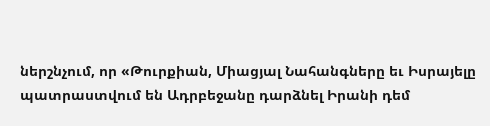ներշնչում, որ «Թուրքիան, Միացյալ Նահանգները եւ Իսրայելը պատրաստվում են Ադրբեջանը դարձնել Իրանի դեմ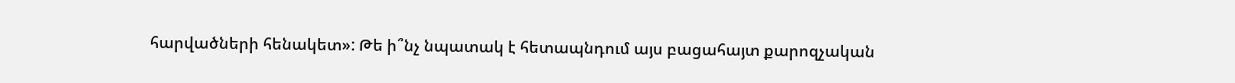հարվածների հենակետ»: Թե ի՞նչ նպատակ է հետապնդում այս բացահայտ քարոզչական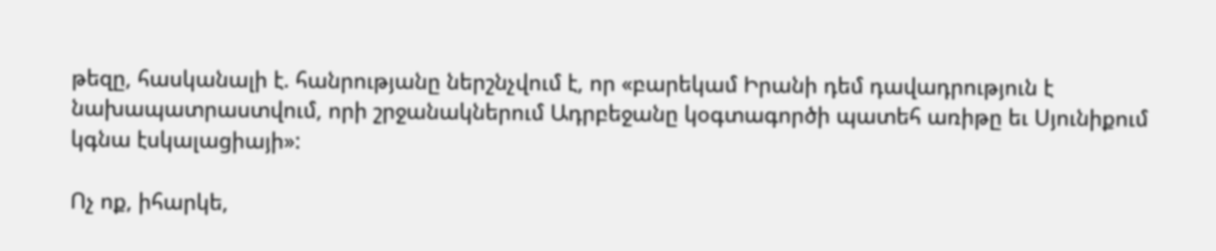թեզը, հասկանալի է. հանրությանը ներշնչվում է, որ «բարեկամ Իրանի դեմ դավադրություն է նախապատրաստվում, որի շրջանակներում Ադրբեջանը կօգտագործի պատեհ առիթը եւ Սյունիքում կգնա էսկալացիայի»:

Ոչ ոք, իհարկե,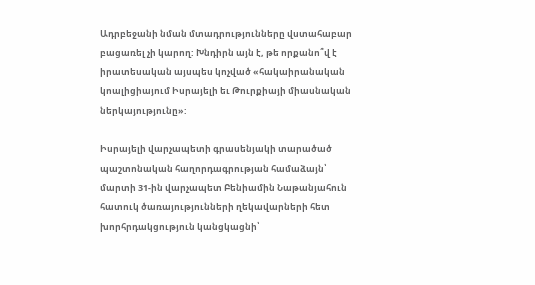Ադրբեջանի նման մտադրությունները վստահաբար բացառել չի կարող: Խնդիրն այն է, թե որքանո՞վ է իրատեսական այսպես կոչված «հակաիրանական կոալիցիայում Իսրայելի եւ Թուրքիայի միասնական ներկայությունը»:

Իսրայելի վարչապետի գրասենյակի տարածած պաշտոնական հաղորդագրության համաձայն՝ մարտի 31-ին վարչապետ Բենիամին Նաթանյահուն հատուկ ծառայությունների ղեկավարների հետ խորհրդակցություն կանցկացնի՝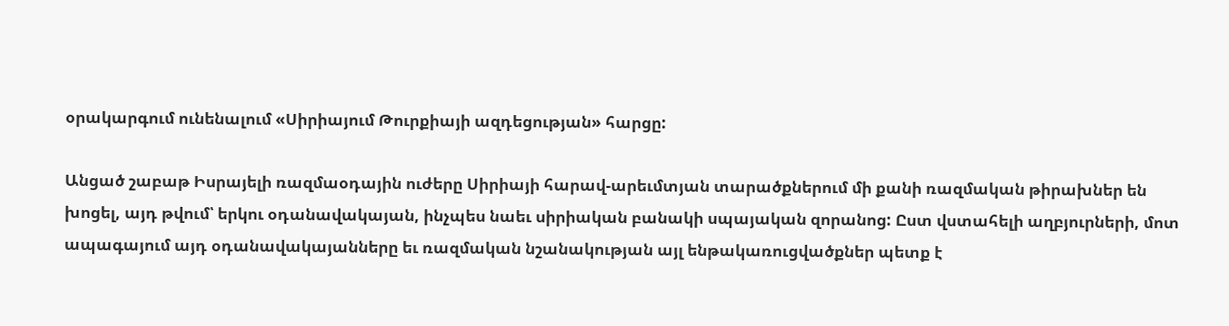օրակարգում ունենալում «Սիրիայում Թուրքիայի ազդեցության» հարցը:

Անցած շաբաթ Իսրայելի ռազմաօդային ուժերը Սիրիայի հարավ-արեւմտյան տարածքներում մի քանի ռազմական թիրախներ են խոցել, այդ թվում՝ երկու օդանավակայան, ինչպես նաեւ սիրիական բանակի սպայական զորանոց: Ըստ վստահելի աղբյուրների, մոտ ապագայում այդ օդանավակայանները եւ ռազմական նշանակության այլ ենթակառուցվածքներ պետք է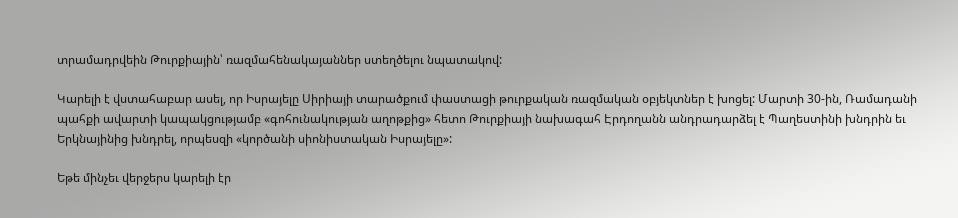տրամադրվեին Թուրքիային՝ ռազմահենակայաններ ստեղծելու նպատակով:

Կարելի է վստահաբար ասել, որ Իսրայելը Սիրիայի տարածքում փաստացի թուրքական ռազմական օբյեկտներ է խոցել: Մարտի 30-ին, Ռամադանի պահքի ավարտի կապակցությամբ «գոհունակության աղոթքից» հետո Թուրքիայի նախագահ Էրդողանն անդրադարձել է Պաղեստինի խնդրին եւ Երկնայինից խնդրել, որպեսզի «կործանի սիոնիստական Իսրայելը»:

Եթե մինչեւ վերջերս կարելի էր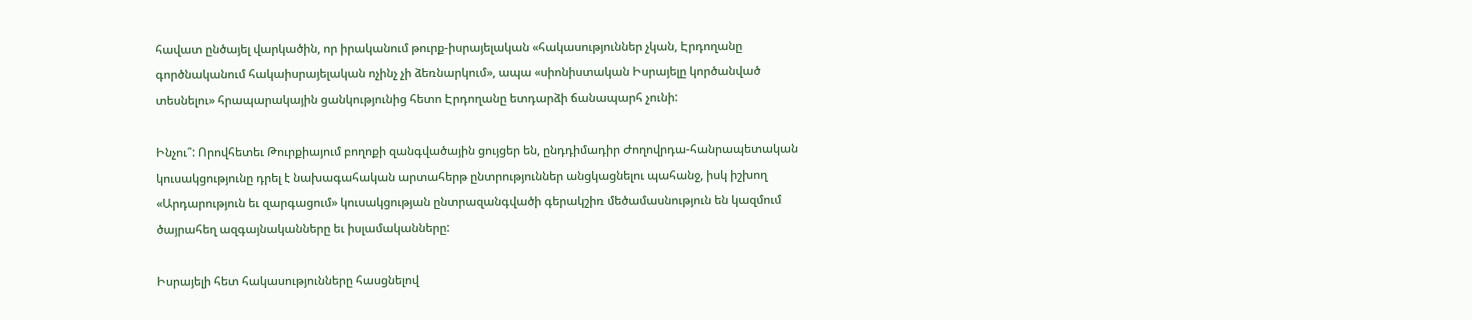հավատ ընծայել վարկածին, որ իրականում թուրք-իսրայելական «հակասություններ չկան, Էրդողանը գործնականում հակաիսրայելական ոչինչ չի ձեռնարկում», ապա «սիոնիստական Իսրայելը կործանված տեսնելու» հրապարակային ցանկությունից հետո Էրդողանը ետդարձի ճանապարհ չունի:

Ինչու՞: Որովհետեւ Թուրքիայում բողոքի զանգվածային ցույցեր են, ընդդիմադիր Ժողովրդա-հանրապետական կուսակցությունը դրել է նախագահական արտահերթ ընտրություններ անցկացնելու պահանջ, իսկ իշխող «Արդարություն եւ զարգացում» կուսակցության ընտրազանգվածի գերակշիռ մեծամասնություն են կազմում ծայրահեղ ազգայնականները եւ իսլամականները:

Իսրայելի հետ հակասությունները հասցնելով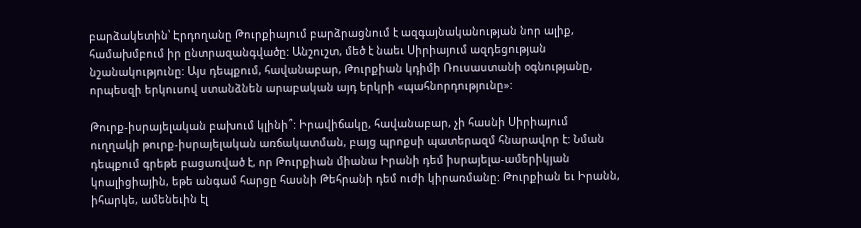բարձակետին՝ Էրդողանը Թուրքիայում բարձրացնում է ազգայնականության նոր ալիք, համախմբում իր ընտրազանգվածը: Անշուշտ, մեծ է նաեւ Սիրիայում ազդեցության նշանակությունը: Այս դեպքում, հավանաբար, Թուրքիան կդիմի Ռուսաստանի օգնությանը, որպեսզի երկուսով ստանձնեն արաբական այդ երկրի «պահնորդությունը»:

Թուրք-իսրայելական բախում կլինի՞: Իրավիճակը, հավանաբար, չի հասնի Սիրիայում ուղղակի թուրք-իսրայելական առճակատման, բայց պրոքսի պատերազմ հնարավոր է: Նման դեպքում գրեթե բացառված է, որ Թուրքիան միանա Իրանի դեմ իսրայելա-ամերիկյան կոալիցիային, եթե անգամ հարցը հասնի Թեհրանի դեմ ուժի կիրառմանը: Թուրքիան եւ Իրանն, իհարկե, ամենեւին էլ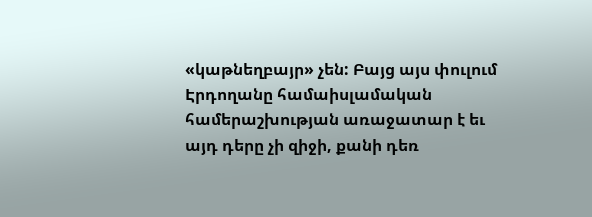«կաթնեղբայր» չեն: Բայց այս փուլում Էրդողանը համաիսլամական համերաշխության առաջատար է եւ այդ դերը չի զիջի, քանի դեռ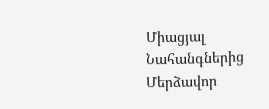Միացյալ Նահանգներից Մերձավոր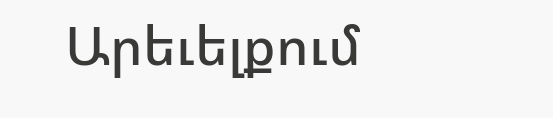Արեւելքում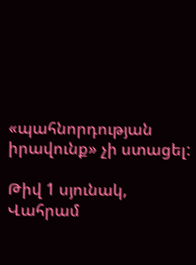«պահնորդության իրավունք» չի ստացել:

Թիվ 1 սյունակ, Վահրամ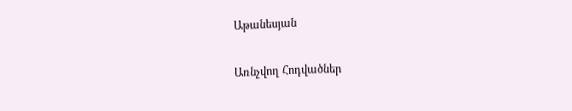Աթանեսյան

Առնչվող Հոդվածներ